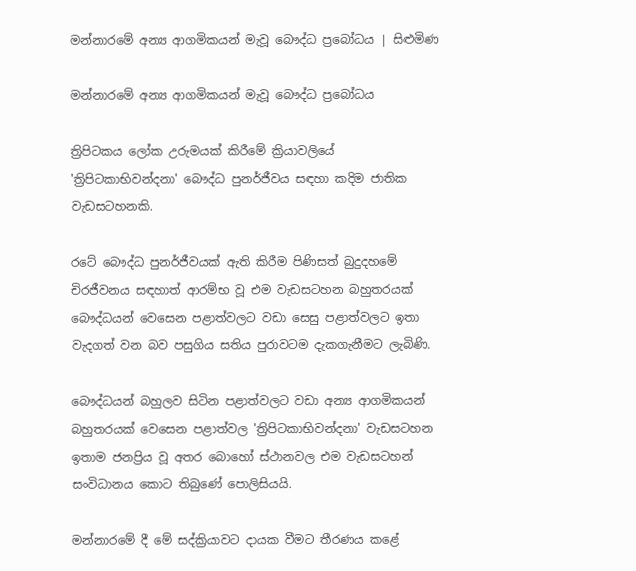මන්නාරමේ අන්‍ය ආගමිකයන් මැවූ බෞද්ධ ප්‍රබෝධය | සිළුමිණ

මන්නාරමේ අන්‍ය ආගමිකයන් මැවූ බෞද්ධ ප්‍රබෝධය

ත්‍රිපිටකය ලෝක උරුමයක් කිරීමේ ක්‍රියාවලියේ 'ත්‍රිපිටකාභිවන්දනා' බෞද්ධ පුනර්ජීවය සඳහා කදිම ජාතික වැඩසටහනකි.

රටේ බෞද්ධ පුනර්ජීවයක් ඇති කිරීම පිණිසත් බුදුදහමේ චිරජීවනය සඳහාත් ආරම්භ වූ එම වැඩසටහන බහුතරයක් බෞද්ධයන් වෙසෙන පළාත්වලට වඩා සෙසු පළාත්වලට ඉතා වැදගත් වන බව පසුගිය සතිය පුරාවටම දැකගැනීමට ලැබිණි.

බෞද්ධයන් බහුලව සිටින පළාත්වලට වඩා අන්‍ය ආගමිකයන් බහුතරයක් වෙසෙන පළාත්වල 'ත්‍රිපිටකාභිවන්දනා' වැඩසටහන ඉතාම ජනප්‍රිය වූ අතර බොහෝ ස්ථානවල එම වැඩසටහන් සංවිධානය කොට තිබුණේ පොලිසියයි.

මන්නාරමේ දී මේ සද්ක්‍රියාවට දායක වීමට තීරණය කළේ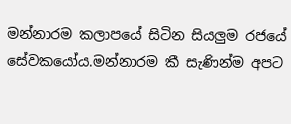මන්නාරම කලාපයේ සිටින සියලුම රජයේ සේවකයෝය.මන්නාරම කී සැණින්ම අපට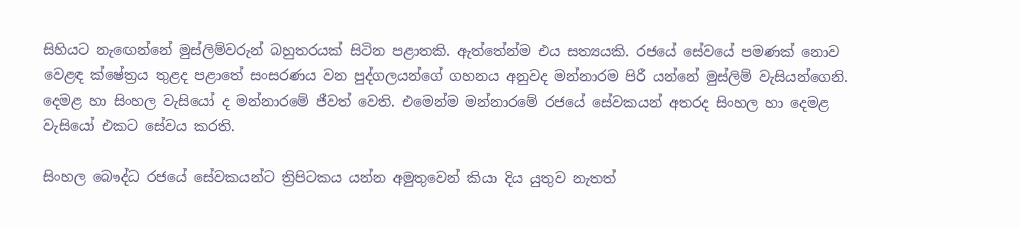සිහියට නැ‍ඟෙන්නේ මුස්ලිම්වරුන් බහුතරයක් සිටින පළාතකි. ඇත්තේන්ම එය සත්‍යයකි. රජයේ සේවයේ පමණක් නොව වෙළඳ ක්ෂේත්‍රය තුළද පළාතේ සංසරණය වන පුද්ගලයන්ගේ ගහනය අනුවද මන්නාරම පිරී යන්නේ මුස්ලිම් වැසියන්ගෙනි. දෙමළ හා සිංහල වැසියෝ ද මන්නාරමේ ජීවත් වෙති. එමෙන්ම මන්නාරමේ රජයේ සේවකයන් අතරද සිංහල හා දෙමළ වැසියෝ එකට සේවය කරති.

සිංහල බෞද්ධ රජයේ සේවකයන්ට ත්‍රිපිටකය යන්න අමුතුවෙන් කියා දිය යුතුව නැතත්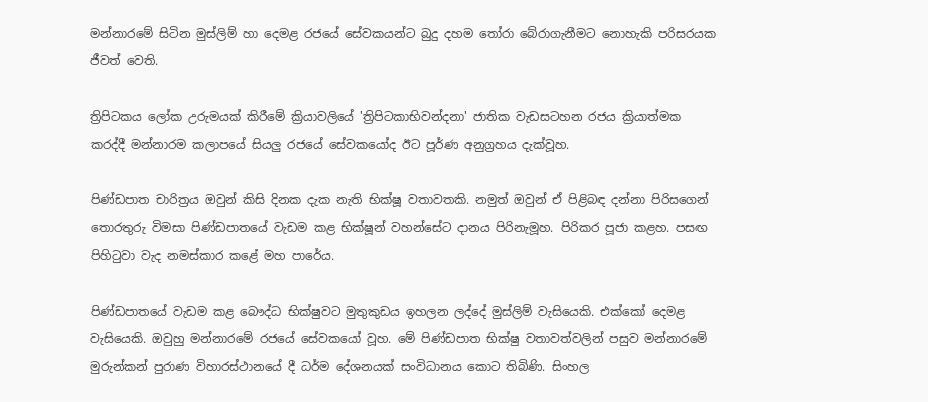මන්නාරමේ සිටින මුස්ලිම් හා දෙමළ රජයේ සේවකයන්ට බුදු දහම තෝරා බේරාගැනීමට නොහැකි පරිසරයක ජීවත් වෙති.

ත්‍රිපිටකය ලෝක උරුමයක් කිරීමේ ක්‍රියාවලියේ 'ත්‍රිපිටකාභිවන්දනා' ජාතික වැඩසටහන රජය ක්‍රියාත්මක කරද්දී මන්නාරම කලාපයේ සියලු රජයේ සේවකයෝද ඊට පූර්ණ අනුග්‍රහය දැක්වූහ.

පිණ්ඩපාත චාරිත්‍රය ඔවුන් කිසි දිනක දැක නැති භික්ෂූ වතාවතකි. නමුත් ඔවුන් ඒ පිළිබඳ දන්නා පිරිසගෙන් තොරතුරු විමසා පිණ්ඩපාතයේ වැඩම කළ භික්ෂූන් වහන්සේට දානය පිරිනැමූහ. පිරිකර පූජා කළහ. පසඟ පිහිටුවා වැද නමස්කාර කළේ මහ පාරේය.

පිණ්ඩපාතයේ වැඩම කළ බෞද්ධ භික්ෂුවට මුතුකුඩය ඉහලන ලද්දේ මුස්ලිම් වැසියෙකි. එක්කෝ දෙමළ වැසියෙකි. ඔවුහු මන්නාරමේ රජයේ සේවකයෝ වූහ. මේ පිණ්ඩපාත භික්ෂු වතාවත්වලින් පසුව මන්නාරමේ මුරුන්කන් පුරාණ විහාරස්ථානයේ දී ධර්ම දේශනයක් සංවිධානය කොට තිබිණි. සිංහල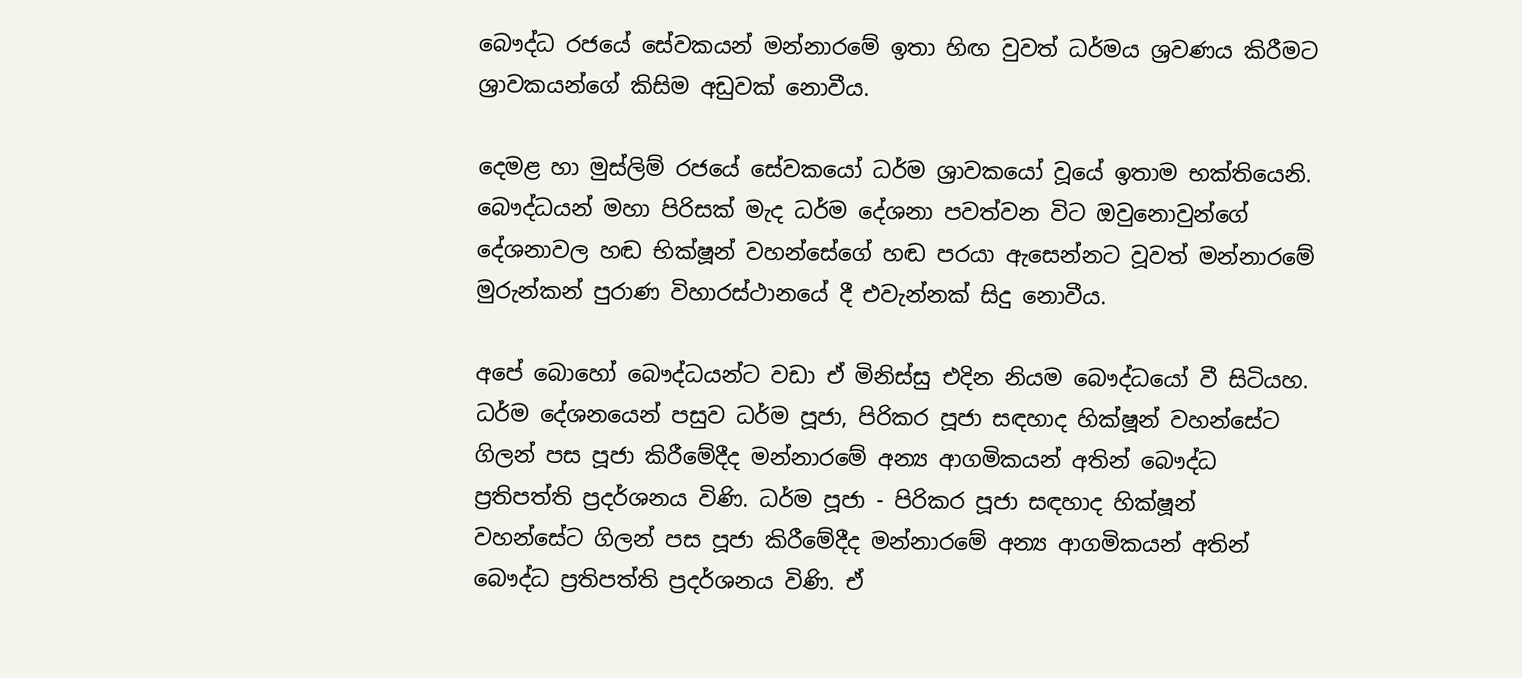බෞද්ධ රජයේ සේවකයන් මන්නාරමේ ඉතා හිඟ වුවත් ධර්මය ශ්‍රවණය කිරීමට ශ්‍රාවකයන්ගේ කිසිම අඩුවක් නොවීය.

දෙමළ හා මුස්ලිම් රජයේ සේවකයෝ ධර්ම ශ්‍රාවකයෝ වූයේ ඉතාම භක්තියෙනි. බෞද්ධයන් මහා පිරිසක් මැද ධර්ම දේශනා පවත්වන විට ඔවුනොවුන්ගේ දේශනාවල හඬ භික්ෂූන් වහන්සේගේ හඬ පරයා ඇසෙන්නට වූවත් මන්නාරමේ මුරුන්කන් පුරාණ විහාරස්ථානයේ දී එවැන්නක් සිදු නොවීය.

අපේ බොහෝ බෞද්ධයන්ට වඩා ඒ මිනිස්සු එදින නියම බෞද්ධයෝ වී සිටියහ. ධර්ම දේශනයෙන් පසුව ධර්ම පූජා, පිරිකර පූජා සඳහාද හික්ෂූන් වහන්සේට ගිලන් පස පූජා කිරීමේදීද මන්නාරමේ අන්‍ය ආගමිකයන් අතින් බෞද්ධ ප්‍රතිපත්ති ප්‍රදර්ශනය විණි. ධර්ම පූජා - පිරිකර පූජා සඳහාද හික්ෂූන් වහන්සේට ගිලන් පස පූජා කිරීමේදීද මන්නාරමේ අන්‍ය ආගමිකයන් අතින් බෞද්ධ ප්‍රතිපත්ති ප්‍රදර්ශනය විණි. ඒ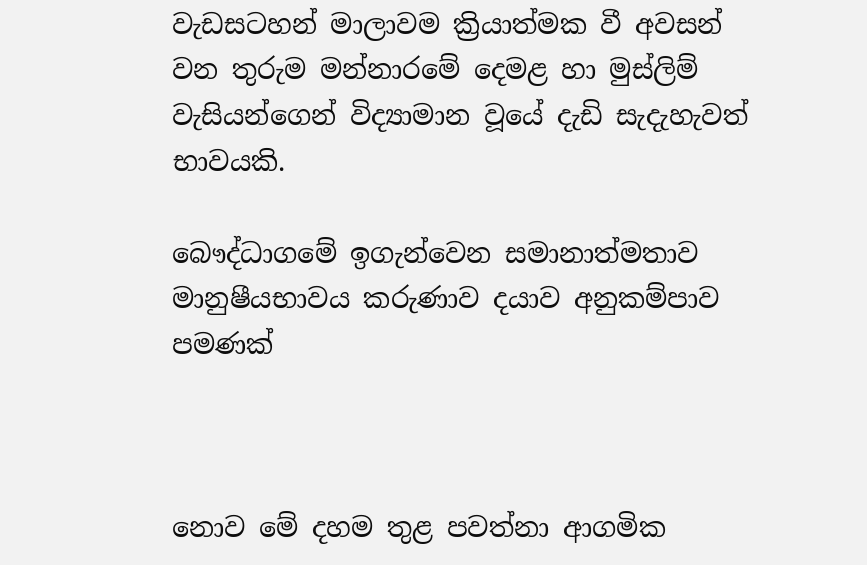වැඩසටහන් මාලාවම ක්‍රියාත්මක වී අවසන් වන තුරුම මන්නාරමේ දෙමළ හා මුස්ලිම් වැසියන්ගෙන් විද්‍යාමාන වූයේ දැඩි සැදැහැවත් භාවයකි.

බෞද්ධාගමේ ඉගැන්වෙන සමානාත්මතාව මානුෂීයභාවය කරුණාව දයාව අනුකම්පාව පමණක්



නොව මේ දහම තුළ පවත්නා ආගමික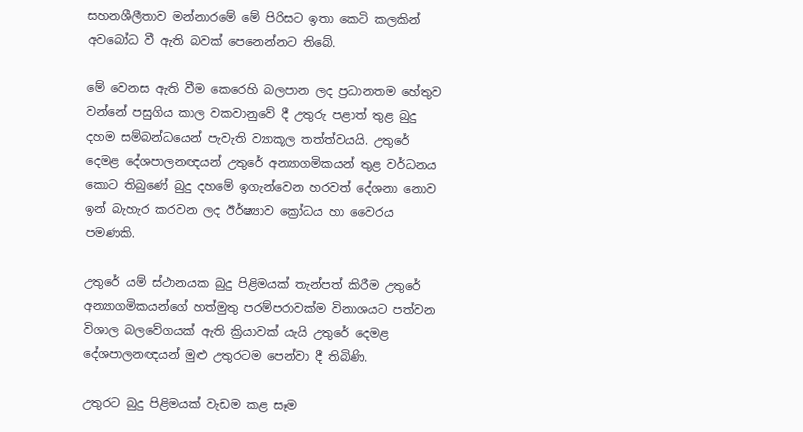සහනශීලීතාව මන්නාරමේ මේ පිරිසට ඉතා කෙටි කලකින් අවබෝධ වී ඇති බවක් පෙනෙන්නට තිබේ.

මේ වෙනස ඇති වීම කෙරෙහි බලපාන ලද ප්‍රධානතම හේතුව වන්නේ පසුගිය කාල වකවානුවේ දී උතුරු පළාත් තුළ බුදු දහම සම්බන්ධයෙන් පැවැති ව්‍යාකූල තත්ත්වයයි. උතුරේ දෙමළ දේශපාලනඥයන් උතුරේ අන්‍යාගමිකයන් තුළ වර්ධනය කොට තිබුණේ බුදු දහමේ ඉගැන්වෙන හරවත් දේශනා නොව ඉන් බැහැර කරවන ලද ඊර්ෂ්‍යාව ක්‍රෝධය හා වෛරය පමණකි.

උතුරේ යම් ස්ථානයක බුදු පිළිමයක් තැන්පත් කිරීම උතුරේ අන්‍යාගමිකයන්ගේ හත්මුතු පරම්පරාවක්ම විනාශයට පත්වන විශාල බලවේගයක් ඇති ක්‍රියාවක් යැයි උතුරේ දෙමළ දේශපාලනඥයන් මුළු උතුරටම පෙන්වා දී තිබිණි.

උතුරට බුදු පිළිමයක් වැඩම කළ සෑම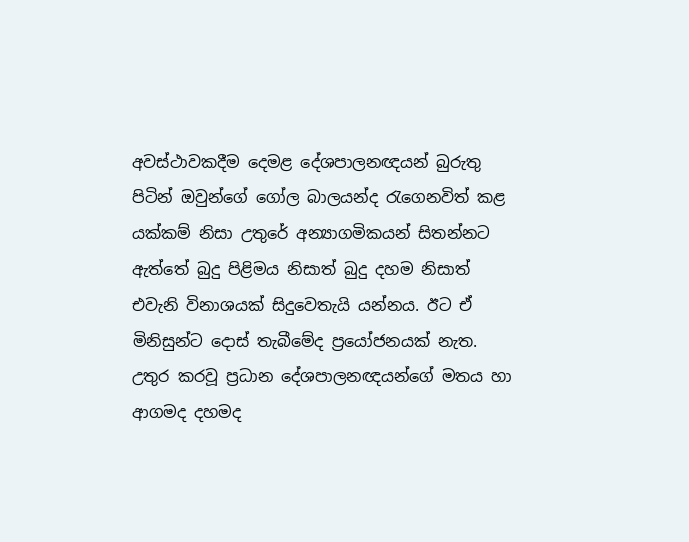අවස්ථාවකදීම දෙමළ දේශපාලනඥයන් බුරුතු පිටින් ඔවුන්ගේ ගෝල බාලයන්ද රැගෙනවිත් කළ යක්කම් නිසා උතුරේ අන්‍යාගමිකයන් සිතන්නට ඇත්තේ බුදු පිළිමය නිසාත් බුදු දහම නිසාත් එවැනි විනාශයක් සිදුවෙතැයි යන්නය. ඊට ඒ මිනිසුන්ට දොස් තැබීමේද ප්‍රයෝජනයක් නැත. උතුර කරවූ ප්‍රධාන දේශපාලනඥයන්ගේ මතය හා ආගමද දහමද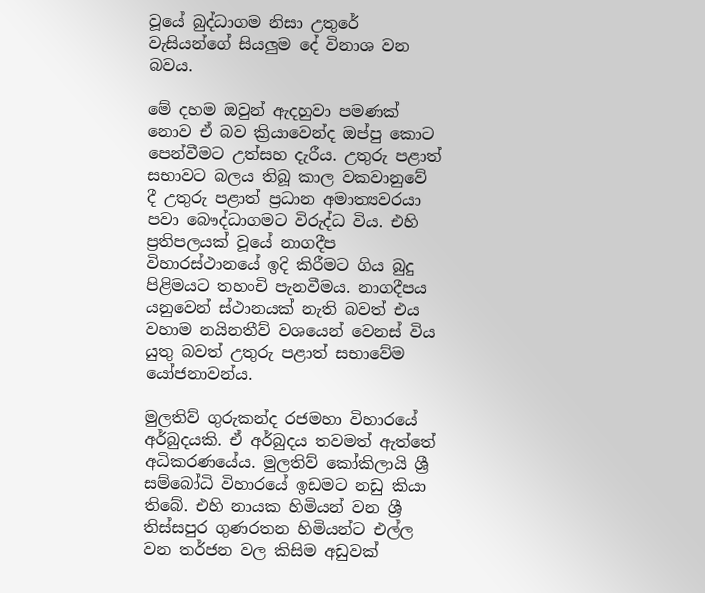වූයේ බුද්ධාගම නිසා උතුරේ වැසියන්ගේ සියලුම දේ විනාශ වන බවය.

මේ දහම ඔවුන් ඇදහුවා පමණක් නොව ඒ බව ක්‍රියාවෙන්ද ඔප්පු කොට පෙන්වීමට උත්සහ දැරීය. උතුරු පළාත් සභාවට බලය තිබූ කාල වකවානුවේ දී උතුරු පළාත් ප්‍රධාන අමාත්‍යවරයා පවා බෞද්ධාගමට විරුද්ධ විය. එහි ප්‍රතිපලයක් වූයේ නාගදීප විහාරස්ථානයේ ඉදි කිරීමට ගිය බුදු පිළිමයට තහංචි පැනවීමය. නාගදීපය යනුවෙන් ස්ථානයක් නැති බවත් එය වහාම නයිනතීව් වශයෙන් වෙනස් විය යුතු බවත් උතුරු පළාත් සභාවේම යෝජනාවන්ය.

මුලතිව් ගුරුකන්ද රජමහා විහාරයේ අර්බුදයකි. ඒ අර්බුදය තවමත් ඇත්තේ අධිකරණයේය. මුලතිව් කෝකිලායි ශ්‍රී සම්බෝධි විහාරයේ ඉඩමට නඩු කියා තිබේ. එහි නායක හිමියන් වන ශ්‍රී තිස්සපුර ගුණරතන හිමියන්ට එල්ල වන තර්ජන වල කිසිම අඩුවක්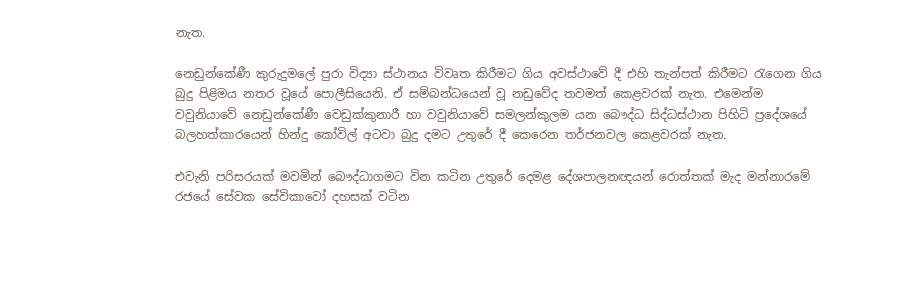නැත.

නෙඩුන්කේණී කුරුදුමලේ පුරා විද්‍යා ස්ථානය විවෘත කිරීමට ගිය අවස්ථාවේ දී එහි තැන්පත් කිරීමට රැගෙන ගිය බුදු පිළිමය නතර වූයේ පොලීසියෙනි. ඒ සම්බන්ධයෙන් වූ නඩුවේද තවමත් කෙළවරක් නැත. එමෙන්ම වවුනියාවේ නෙඩුන්කේණී වෙඩුක්කුනාරී හා වවුනියාවේ සමලන්කුලම යන බෞද්ධ සිද්ධස්ථාන පිහිටි ප්‍රදේශයේ බලහත්කාරයෙන් හින්දු කෝවිල් අටවා බුදු දමට උතුරේ දී කෙරෙන තර්ජනවල කෙළවරක් නැත.

එවැනි පරිසරයක් මවමින් බෞද්ධාගමට වින කටින උතුරේ දෙමළ දේශපාලනඥයන් රොත්තක් මැද මන්නාරමේ රජයේ සේවක සේවිකාවෝ දහසක් වටින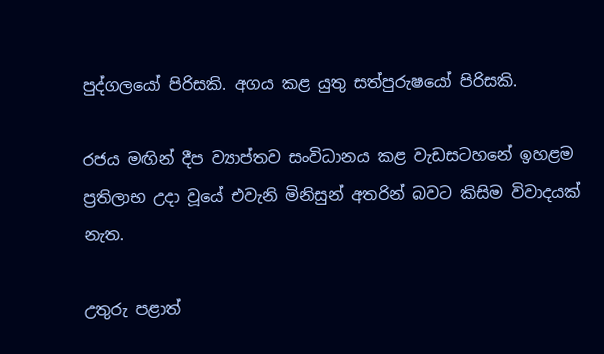පුද්ගලයෝ පිරිසකි. අගය කළ යුතු සත්පුරුෂයෝ පිරිසකි.

රජය මඟින් දීප ව්‍යාප්තව සංවිධානය කළ වැඩසටහනේ ඉහළම ප්‍රතිලාභ උදා වූයේ එවැනි මිනිසුන් අතරින් බවට කිසිම විවාදයක් නැත.

උතුරු පළාත්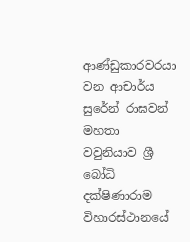ආණ්ඩුකාරවරයා වන ආචාර්ය සුරේන් රාඝවන් මහතා වවුනියාව ශ්‍රී බෝධි දක්ෂිණාරාම විහාරස්ථානයේ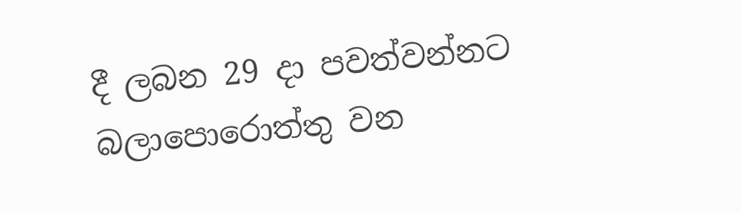දී ලබන 29 දා පවත්වන්නට බලාපොරොත්තු වන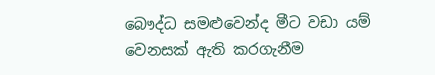බෞද්ධ සමළුවෙන්ද මීට වඩා යම් වෙනසක් ඇති කරගැනීම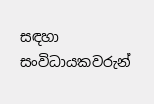සඳහා සංවිධායකවරුන්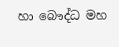හා බෞද්ධ මහ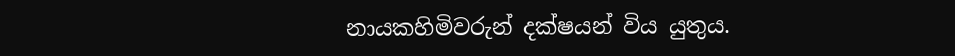නායකහිමිවරුන් දක්ෂයන් විය යුතුය.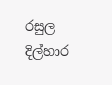රසුල දිල්හාර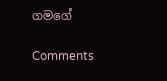ගමගේ

Comments